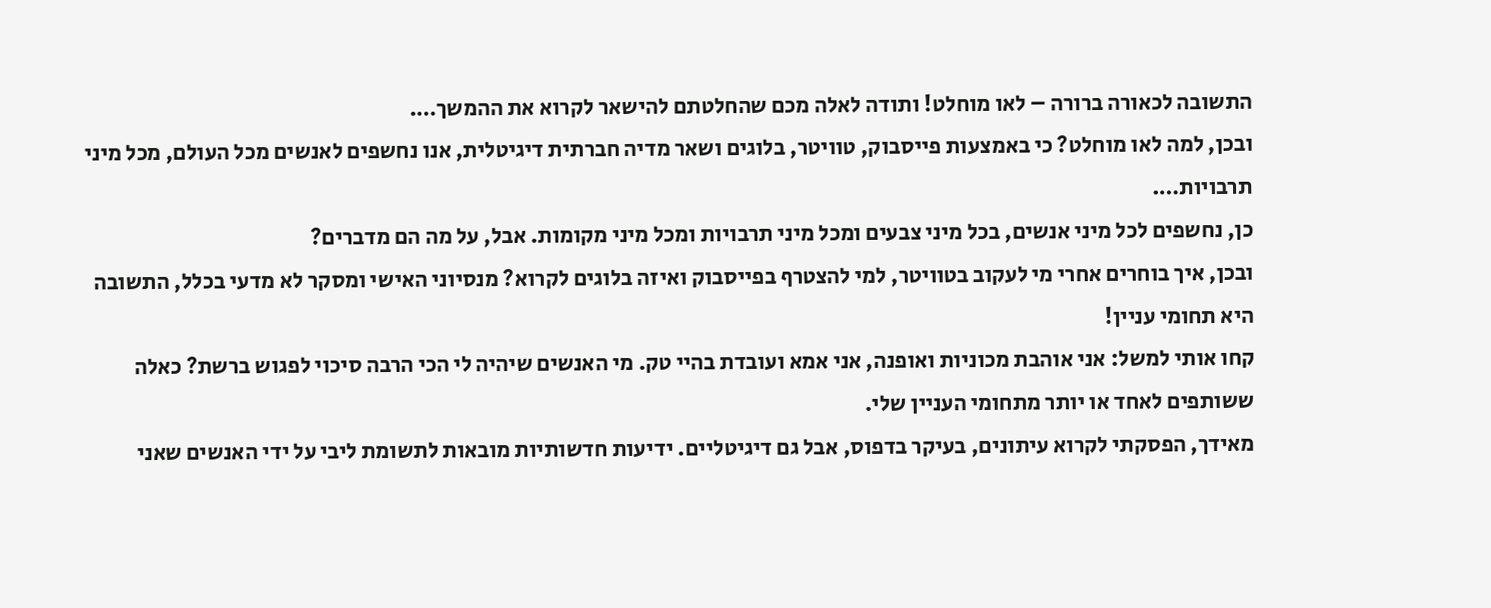התשובה לכאורה ברורה – לאו מוחלט! ותודה לאלה מכם שהחלטתם להישאר לקרוא את ההמשך….
ובכן, למה לאו מוחלט? כי באמצעות פייסבוק, טוויטר, בלוגים ושאר מדיה חברתית דיגיטלית, אנו נחשפים לאנשים מכל העולם, מכל מיני תרבויות….
כן, נחשפים לכל מיני אנשים, בכל מיני צבעים ומכל מיני תרבויות ומכל מיני מקומות. אבל, על מה הם מדברים?
ובכן, איך בוחרים אחרי מי לעקוב בטוויטר, למי להצטרף בפייסבוק ואיזה בלוגים לקרוא? מנסיוני האישי ומסקר לא מדעי בכלל, התשובה היא תחומי עניין!
קחו אותי למשל: אני אוהבת מכוניות ואופנה, אני אמא ועובדת בהיי טק. מי האנשים שיהיה לי הכי הרבה סיכוי לפגוש ברשת? כאלה ששותפים לאחד או יותר מתחומי העניין שלי.
מאידך, הפסקתי לקרוא עיתונים, בעיקר בדפוס, אבל גם דיגיטליים. ידיעות חדשותיות מובאות לתשומת ליבי על ידי האנשים שאני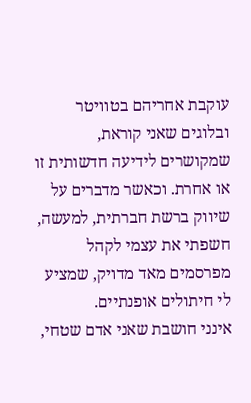עוקבת אחריהם בטוויטר ובלוגים שאני קוראת, שמקושרים לידיעה חדשותית זו או אחרת. וכאשר מדברים על שיווק ברשת חברתית, למעשה, חשפתי את עצמי לקהל מפרסמים מאד מדויק, שמציע לי חיתולים אופנתיים.
אינני חושבת שאני אדם שטחי,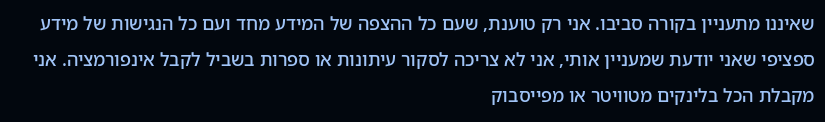שאיננו מתעניין בקורה סביבו. אני רק טוענת, שעם כל ההצפה של המידע מחד ועם כל הנגישות של מידע ספציפי שאני יודעת שמעניין אותי, אני לא צריכה לסקור עיתונות או ספרות בשביל לקבל אינפורמציה. אני מקבלת הכל בלינקים מטוויטר או מפייסבוק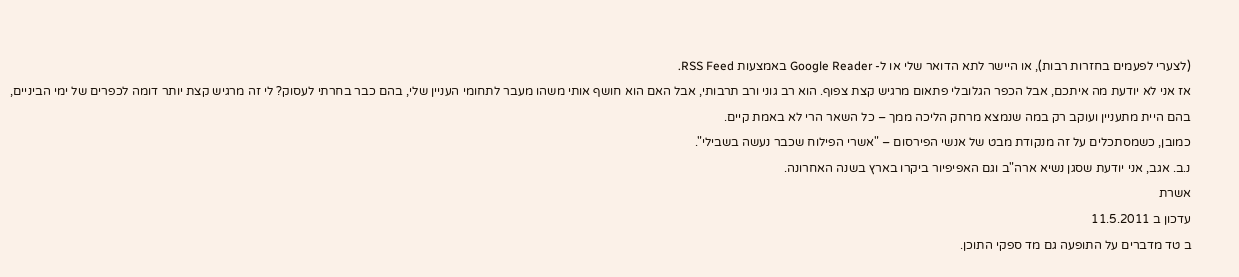(לצערי לפעמים בחזרות רבות), או היישר לתא הדואר שלי או ל- Google Reader באמצעות RSS Feed.
אז אני לא יודעת מה איתכם, אבל הכפר הגלובלי פתאום מרגיש קצת צפוף. הוא רב גוני ורב תרבותי, אבל האם הוא חושף אותי משהו מעבר לתחומי העניין שלי, בהם כבר בחרתי לעסוק? לי זה מרגיש קצת יותר דומה לכפרים של ימי הביניים, בהם היית מתעניין ועוקב רק במה שנמצא מרחק הליכה ממך – כל השאר הרי לא באמת קיים.
כמובן, כשמסתכלים על זה מנקודת מבט של אנשי הפירסום – "אשרי הפילוח שכבר נעשה בשבילי".
נ.ב. אגב, אני יודעת שסגן נשיא ארה"ב וגם האפיפיור ביקרו בארץ בשנה האחרונה.
אשרת
עדכון ב 11.5.2011
ב טד מדברים על התופעה גם מד ספקי התוכן.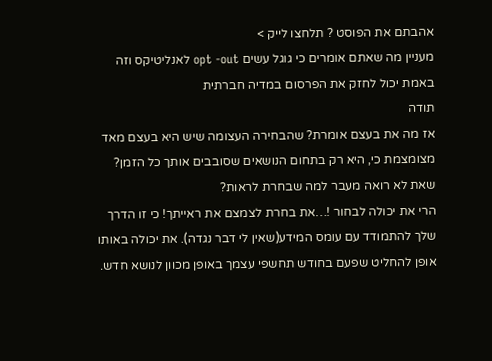אהבתם את הפוסט ? תלחצו לייק >
מעניין מה שאתם אומרים כי גוגל עשים opt -out לאנליטיקס וזה באמת יכול לחזק את הפרסום במדיה חברתית
תודה
אז מה את בעצם אומרת? שהבחירה העצומה שיש היא בעצם מאד מצומצמת כי, היא רק בתחום הנושאים שסובבים אותך כל הזמן? שאת לא רואה מעבר למה שבחרת לראות?
הרי את יכולה לבחור !…את בחרת לצמצם את ראייתך! כי זו הדרך שלך להתמודד עם עומס המידע(שאין לי דבר נגדה). את יכולה באותו אופן להחליט שפעם בחודש תחשפי עצמך באופן מכוון לנושא חדש.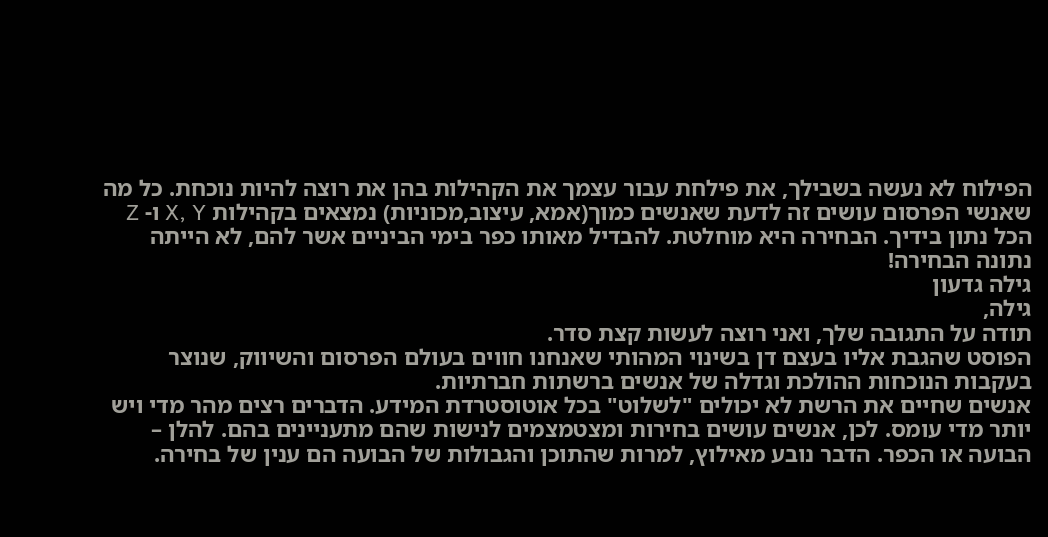הפילוח לא נעשה בשבילך, את פילחת עבור עצמך את הקהילות בהן את רוצה להיות נוכחת. כל מה שאנשי הפרסום עושים זה לדעת שאנשים כמוך(אמא, עיצוב,מכוניות) נמצאים בקהילות X, Y ו- Z
הכל נתון בידיך. הבחירה היא מוחלטת. להבדיל מאותו כפר בימי הביניים אשר להם, לא הייתה נתונה הבחירה!
גילה גדעון
גילה,
תודה על התגובה שלך, ואני רוצה לעשות קצת סדר.
הפוסט שהגבת אליו בעצם דן בשינוי המהותי שאנחנו חווים בעולם הפרסום והשיווק, שנוצר בעקבות הנוכחות ההולכת וגדלה של אנשים ברשתות חברתיות.
אנשים שחיים את הרשת לא יכולים "לשלוט" בכל אוטוסטרדת המידע. הדברים רצים מהר מדי ויש יותר מדי עומס. לכן, אנשים עושים בחירות ומצטמצמים לנישות שהם מתעניינים בהם. להלן – הבועה או הכפר. הדבר נובע מאילוץ, למרות שהתוכן והגבולות של הבועה הם ענין של בחירה.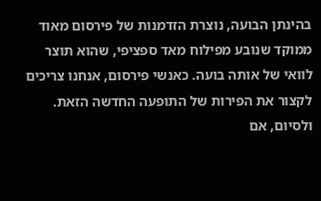בהינתן הבועה, נוצרת הזדמנות של פירסום מאוד ממוקד שנובע מפילוח מאד ספציפי, שהוא תוצר לוואי של אותה בועה. כאנשי פירסום, אנחנו צריכים לקצור את הפירות של התופעה החדשה הזאת.
ולסיום, אם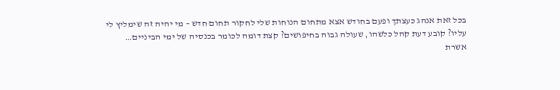בכל זאת אנהג כעצתך ופעם בחודש אצא מתחום הנוחות שלי לחקור תחום חדש – מי יהיה זה שימליץ לי עליו? קובע דעת קהל כלשהו, שעולה גבוה בחיפושים? קצת דומה לכומר בכנסיה של ימי הביניים…
אשרת